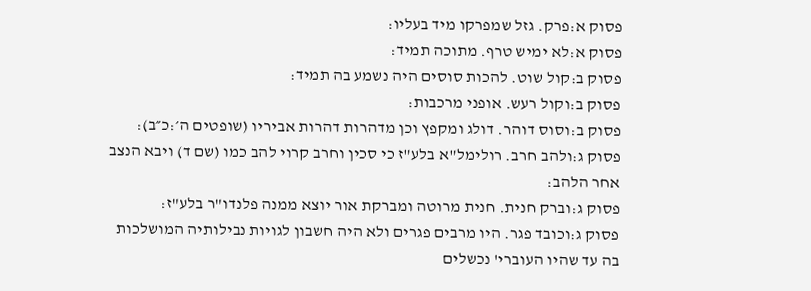פסוק א:פרק. גזל שמפרקו מיד בעליו:
פסוק א:לא ימיש טרף. מתוכה תמיד:
פסוק ב:קול שוט. להכות סוסים היה נשמע בה תמיד:
פסוק ב:וקול רעש. אופני מרכבות:
פסוק ב:וסוס דוהר. דולג ומקפץ וכן מדהרות דהרות אביריו (שופטים ה׳:כ״ב):
פסוק ג:ולהב חרב. רולימל"א בלע"ז כי סכין וחרב קרוי להב כמו (שם ד) ויבא הנצב אחר הלהב:
פסוק ג:וברק חנית. חנית מרוטה ומברקת אור יוצא ממנה פלנדו"ר בלע"ז:
פסוק ג:וכובד פגר. היו מרבים פגרים ולא היה חשבון לגויות נבילותיה המושלכות בה עד שהיו העוברי' נכשלים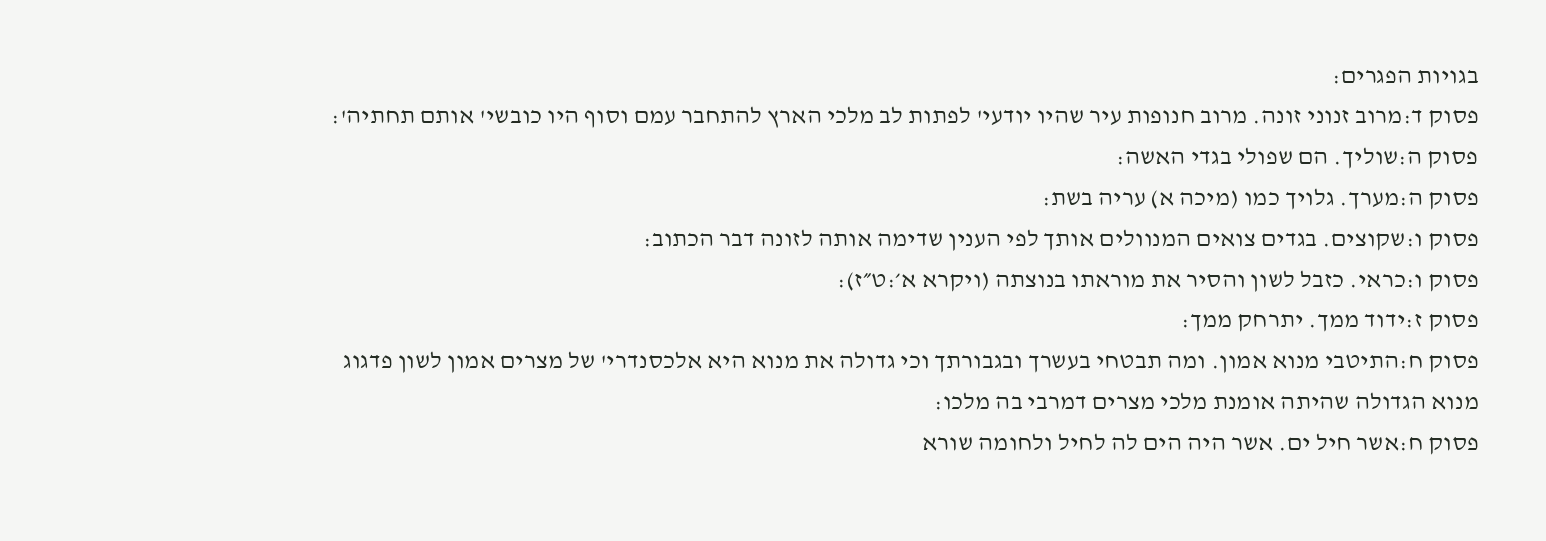בגויות הפגרים:
פסוק ד:מרוב זנוני זונה. מרוב חנופות עיר שהיו יודעי' לפתות לב מלכי הארץ להתחבר עמם וסוף היו כובשי' אותם תחתיה':
פסוק ה:שוליך. הם שפולי בגדי האשה:
פסוק ה:מערך. גלויך כמו (מיכה א) עריה בשת:
פסוק ו:שקוצים. בגדים צואים המנוולים אותך לפי הענין שדימה אותה לזונה דבר הכתוב:
פסוק ו:כראי. כזבל לשון והסיר את מוראתו בנוצתה (ויקרא א׳:ט״ז):
פסוק ז:ידוד ממך. יתרחק ממך:
פסוק ח:התיטבי מנוא אמון. ומה תבטחי בעשרך ובגבורתך וכי גדולה את מנוא היא אלכסנדרי' של מצרים אמון לשון פדגוג מנוא הגדולה שהיתה אומנת מלכי מצרים דמרבי בה מלכו:
פסוק ח:אשר חיל ים. אשר היה הים לה לחיל ולחומה שורא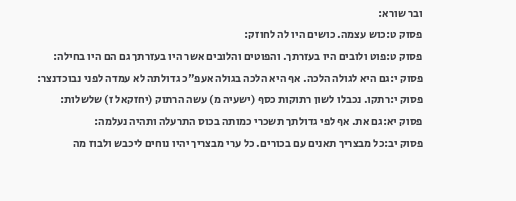ובר שורא:
פסוק ט:כוש עצמה. כושים היו לה לחוזק:
פסוק ט:פוט ולובים היו בעזרתך. והפוטים והלובים אשר היו בעזרתך גם הם היו בחילה:
פסוק י:גם היא לגולה הלכה. אף היא הלכה בגולה אעפ"כ גדולתה לא עמדה לפני נבוכדנצר:
פסוק י:רתקו. נכבלו לשון רתוקות כסף (ישעיה מ) עשה הרתוק (יחזקאל ז) שלשלות:
פסוק יא:גם את. אף לפי גדולתך תשכרי כמותה בכוס התרעלה ותהיה נעלמה:
פסוק יב:כל מבצריך תאנים עם בכורים. כל ערי מבצריך יהיו נוחים ליכבש ולבוז מה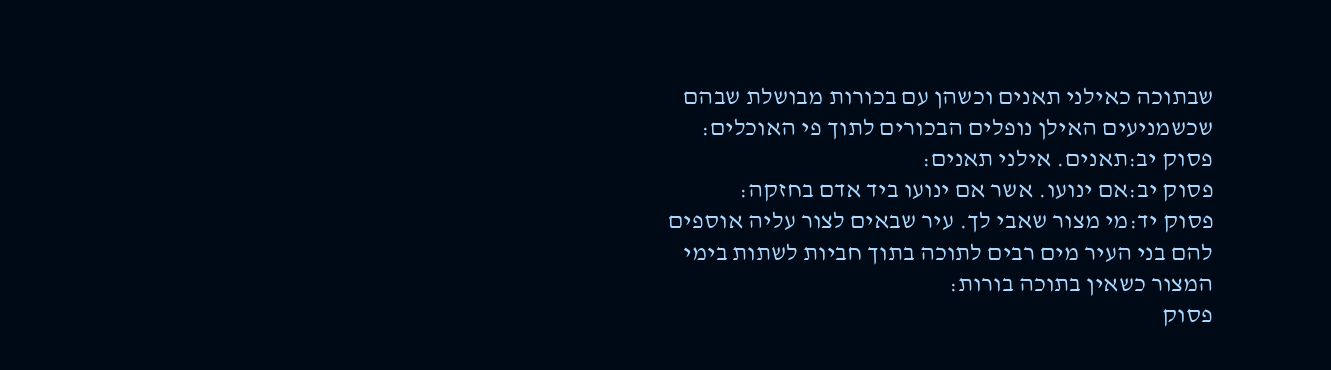שבתוכה כאילני תאנים וכשהן עם בכורות מבושלת שבהם שכשמניעים האילן נופלים הבכורים לתוך פי האוכלים:
פסוק יב:תאנים. אילני תאנים:
פסוק יב:אם ינועו. אשר אם ינועו ביד אדם בחזקה:
פסוק יד:מי מצור שאבי לך. עיר שבאים לצור עליה אוספים להם בני העיר מים רבים לתוכה בתוך חביות לשתות בימי המצור כשאין בתוכה בורות:
פסוק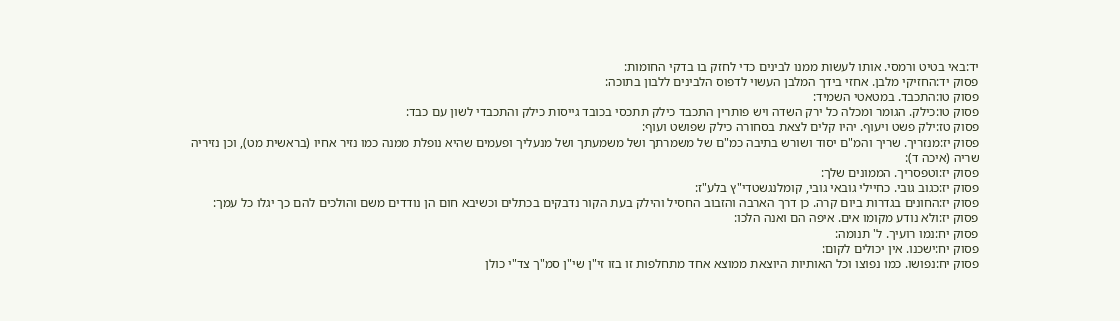יד:באי בטיט ורמסי. אותו לעשות ממנו לבינים כדי לחזק בו בדקי החומות:
פסוק יד:החזיקי מלבן. אחזי בידך המלבן העשוי לדפוס הלבינים ללבון בתוכה:
פסוק טו:התכבד. במטאטי השמיד:
פסוק טו:כילק. הגומר ומכלה כל ירק השדה ויש פותרין התכבד כילק תתכסי בכובד גייסות כילק והתכבדי לשון עם כבד:
פסוק טז:ילק פשט ויעוף. יהיו קלים לצאת בסחורה כילק שפושט ועוף:
פסוק יז:מנזריך. שריך והמ"ם יסוד ושורש בתיבה כמ"ם של משמרתך ושל משמעתך ושל מנעליך ופעמים שהיא נופלת ממנה כמו נזיר אחיו (בראשית מט), וכן נזיריה שריה (איכה ד):
פסוק יז:וטפסריך. הממונים שלך:
פסוק יז:כגוב גובי. כחיילי גובאי גובי, קומלנגשטדי"ץ בלע"ז:
פסוק יז:החונים בגדרות ביום קרה. כן דרך הארבה והזבוב החסיל והילק בעת הקור נדבקים בכתלים וכשיבא חום הן נודדים משם והולכים להם כך יגלו כל עמך:
פסוק יז:ולא נודע מקומו אים. איפה הם ואנה הלכו:
פסוק יח:נמו רועיך. ל' תנומה:
פסוק יח:ישכנו. אין יכולים לקום:
פסוק יח:נפושו. כמו נפוצו וכל האותיות היוצאת ממוצא אחד מתחלפות זו בזו זי"ן שי"ן סמ"ך צד"י כולן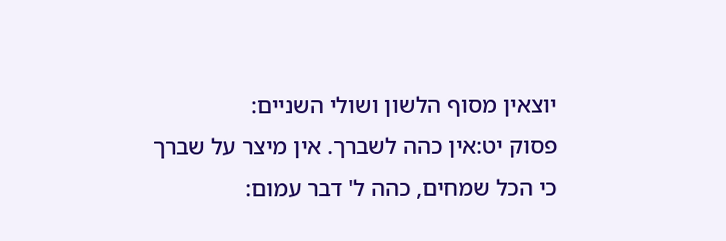יוצאין מסוף הלשון ושולי השניים:
פסוק יט:אין כהה לשברך. אין מיצר על שברך כי הכל שמחים, כהה ל' דבר עמום: